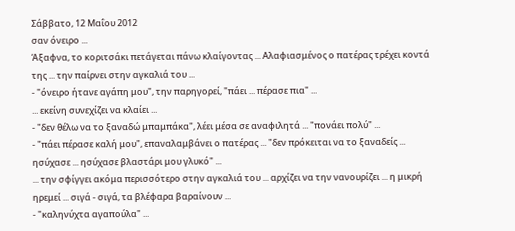Σάββατο, 12 Μαΐου 2012
σαν όνειρο ...
Άξαφνα, το κοριτσάκι πετάγεται πάνω κλαίγοντας ... Αλαφιασμένος ο πατέρας τρέχει κοντά της ... την παίρνει στην αγκαλιά του ...
- "όνειρο ήτανε αγάπη μου", την παρηγορεί, "πάει ... πέρασε πια" ...
... εκείνη συνεχίζει να κλαίει ...
- "δεν θέλω να το ξαναδώ μπαμπάκα", λέει μέσα σε αναφιλητά ... "πονάει πολύ" ...
- "πάει πέρασε καλή μου", επαναλαμβάνει ο πατέρας ... "δεν πρόκειται να το ξαναδείς ... ησύχασε ... ησύχασε βλαστάρι μου γλυκό" ...
... την σφίγγει ακόμα περισσότερο στην αγκαλιά του ... αρχίζει να την νανουρίζει ... η μικρή ηρεμεί ... σιγά - σιγά, τα βλέφαρα βαραίνουν ...
- "καληνύχτα αγαπούλα" ...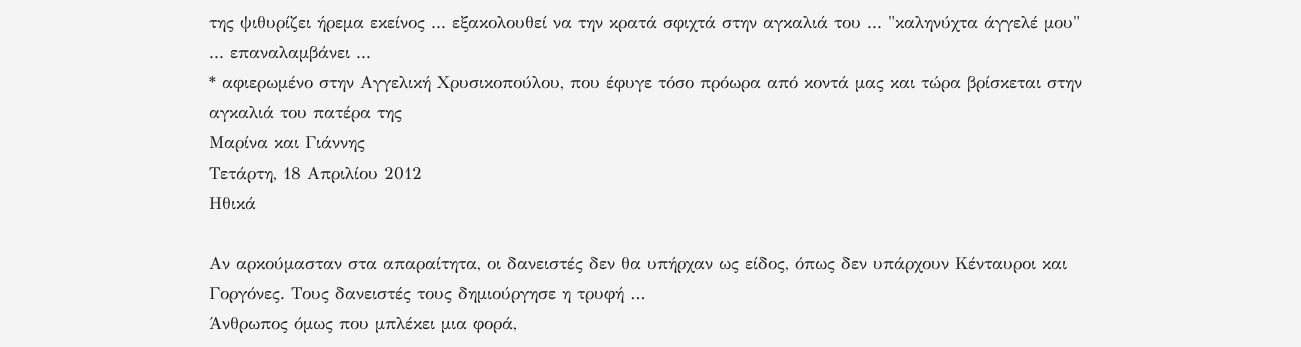της ψιθυρίζει ήρεμα εκείνος ... εξακολουθεί να την κρατά σφιχτά στην αγκαλιά του ... "καληνύχτα άγγελέ μου" ... επαναλαμβάνει ...
* αφιερωμένο στην Αγγελική Χρυσικοπούλου, που έφυγε τόσο πρόωρα από κοντά μας και τώρα βρίσκεται στην αγκαλιά του πατέρα της
Μαρίνα και Γιάννης
Τετάρτη, 18 Απριλίου 2012
Ηθικά

Αν αρκούμασταν στα απαραίτητα, οι δανειστές δεν θα υπήρχαν ως είδος, όπως δεν υπάρχουν Κένταυροι και Γοργόνες. Τους δανειστές τους δημιούργησε η τρυφή …
Άνθρωπος όμως που μπλέκει μια φορά,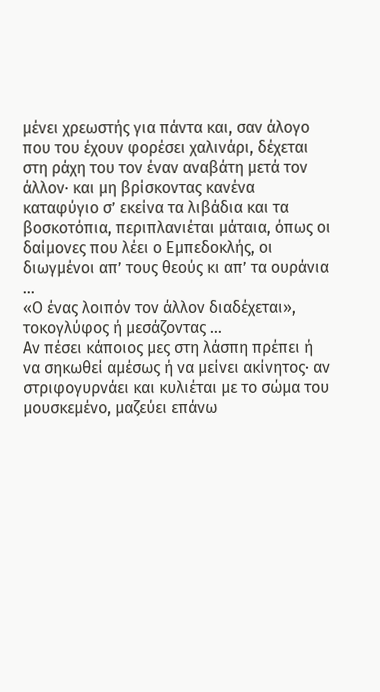μένει χρεωστής για πάντα και, σαν άλογο που του έχουν φορέσει χαλινάρι, δέχεται στη ράχη του τον έναν αναβάτη μετά τον άλλον· και μη βρίσκοντας κανένα καταφύγιο σ’ εκείνα τα λιβάδια και τα βοσκοτόπια, περιπλανιέται μάταια, όπως οι δαίμονες που λέει ο Εμπεδοκλής, οι διωγμένοι απ’ τους θεούς κι απ’ τα ουράνια …
«Ο ένας λοιπόν τον άλλον διαδέχεται», τοκογλύφος ή μεσάζοντας …
Αν πέσει κάποιος μες στη λάσπη πρέπει ή να σηκωθεί αμέσως ή να μείνει ακίνητος· αν στριφογυρνάει και κυλιέται με το σώμα του μουσκεμένο, μαζεύει επάνω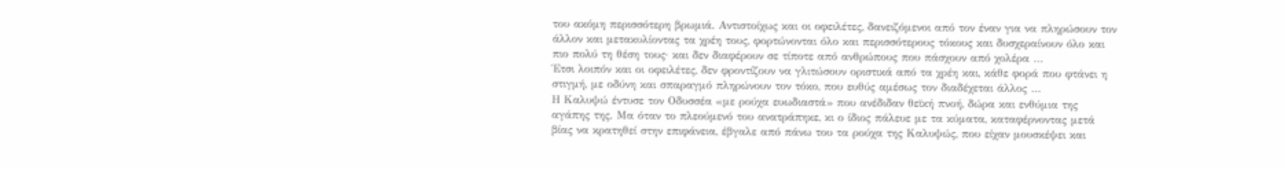του ακόμη περισσότερη βρωμιά. Αντιστοίχως και οι οφειλέτες, δανειζόμενοι από τον έναν για να πληρώσουν τον άλλον και μετακυλίοντας τα χρέη τους, φορτώνονται όλο και περισσότερους τόκους και δυσχεραίνουν όλο και πιο πολύ τη θέση τους· και δεν διαφέρουν σε τίποτε από ανθρώπους που πάσχουν από χολέρα …
Έτσι λοιπόν και οι οφειλέτες, δεν φροντίζουν να γλιτώσουν οριστικά από τα χρέη και, κάθε φορά που φτάνει η στιγμή, με οδύνη και σπαραγμό πληρώνουν τον τόκο, που ευθύς αμέσως τον διαδέχεται άλλος …
Η Καλυψώ έντυσε τον Οδυσσέα «με ρούχα ευωδιαστά» που ανέδιδαν θεϊκή πνοή, δώρα και ενθύμια της αγάπης της. Μα όταν το πλεούμενό του ανατράπηκε, κι ο ίδιος πάλευε με τα κύματα, καταφέρνοντας μετά βίας να κρατηθεί στην επιφάνεια, έβγαλε από πάνω του τα ρούχα της Καλυψώς, που είχαν μουσκέψει και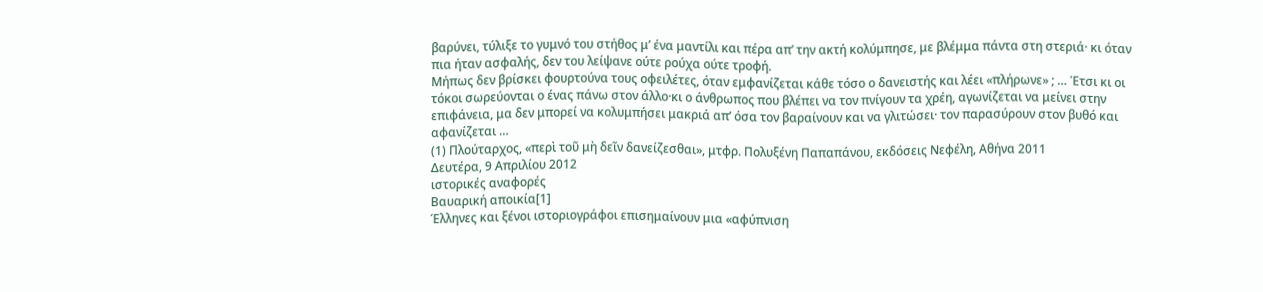βαρύνει, τύλιξε το γυμνό του στήθος μ’ ένα μαντίλι και πέρα απ’ την ακτή κολύμπησε, με βλέμμα πάντα στη στεριά· κι όταν πια ήταν ασφαλής, δεν του λείψανε ούτε ρούχα ούτε τροφή.
Μήπως δεν βρίσκει φουρτούνα τους οφειλέτες, όταν εμφανίζεται κάθε τόσο ο δανειστής και λέει «πλήρωνε» ; … Έτσι κι οι τόκοι σωρεύονται ο ένας πάνω στον άλλο·κι ο άνθρωπος που βλέπει να τον πνίγουν τα χρέη, αγωνίζεται να μείνει στην επιφάνεια, μα δεν μπορεί να κολυμπήσει μακριά απ’ όσα τον βαραίνουν και να γλιτώσει· τον παρασύρουν στον βυθό και αφανίζεται …
(1) Πλούταρχος, «περὶ τοῦ μὴ δεῖν δανείζεσθαι», μτφρ. Πολυξένη Παπαπάνου, εκδόσεις Νεφέλη, Αθήνα 2011
Δευτέρα, 9 Απριλίου 2012
ιστορικές αναφορές
Βαυαρική αποικία[1]
Έλληνες και ξένοι ιστοριογράφοι επισημαίνουν μια «αφύπνιση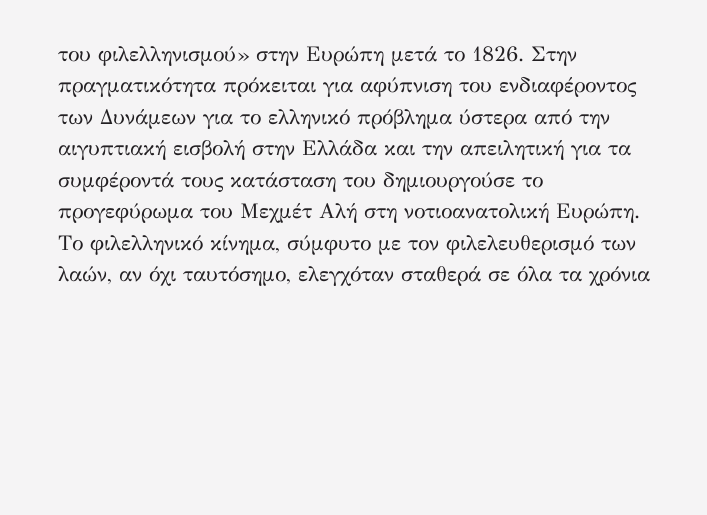του φιλελληνισμού» στην Ευρώπη μετά το 1826. Στην πραγματικότητα πρόκειται για αφύπνιση του ενδιαφέροντος των Δυνάμεων για το ελληνικό πρόβλημα ύστερα από την αιγυπτιακή εισβολή στην Ελλάδα και την απειλητική για τα συμφέροντά τους κατάσταση του δημιουργούσε το προγεφύρωμα του Μεχμέτ Αλή στη νοτιοανατολική Ευρώπη. Το φιλελληνικό κίνημα, σύμφυτο με τον φιλελευθερισμό των λαών, αν όχι ταυτόσημο, ελεγχόταν σταθερά σε όλα τα χρόνια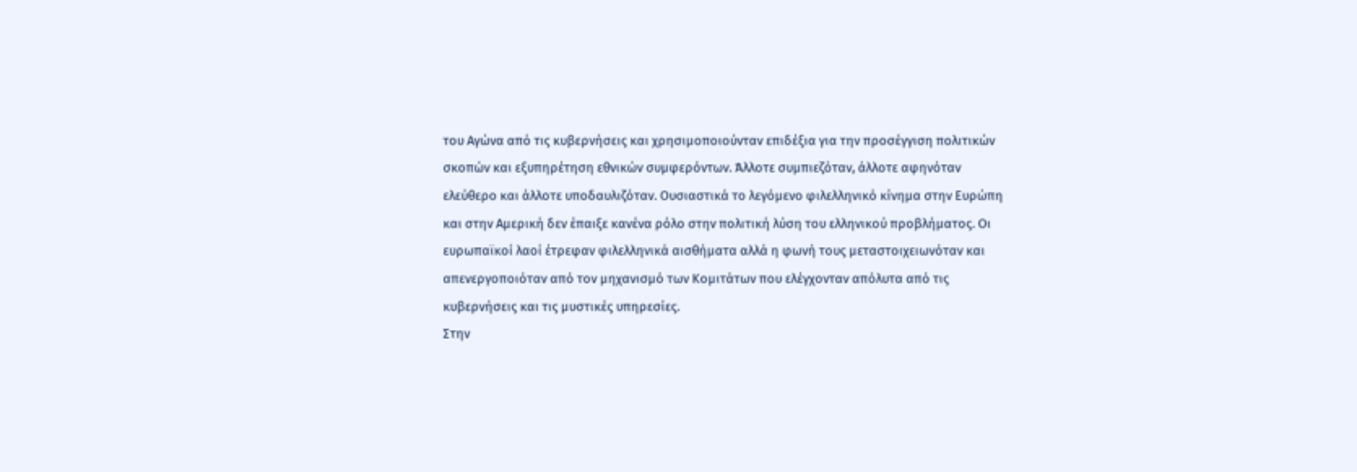του Αγώνα από τις κυβερνήσεις και χρησιμοποιούνταν επιδέξια για την προσέγγιση πολιτικών σκοπών και εξυπηρέτηση εθνικών συμφερόντων. Άλλοτε συμπιεζόταν, άλλοτε αφηνόταν ελεύθερο και άλλοτε υποδαυλιζόταν. Ουσιαστικά το λεγόμενο φιλελληνικό κίνημα στην Ευρώπη και στην Αμερική δεν έπαιξε κανένα ρόλο στην πολιτική λύση του ελληνικού προβλήματος. Οι ευρωπαϊκοί λαοί έτρεφαν φιλελληνικά αισθήματα αλλά η φωνή τους μεταστοιχειωνόταν και απενεργοποιόταν από τον μηχανισμό των Κομιτάτων που ελέγχονταν απόλυτα από τις κυβερνήσεις και τις μυστικές υπηρεσίες.
Στην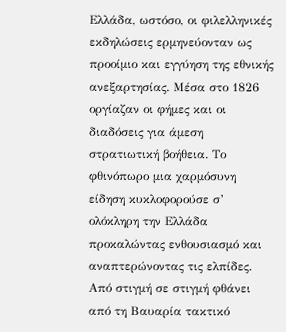Ελλάδα, ωστόσο, οι φιλελληνικές εκδηλώσεις ερμηνεύονταν ως προοίμιο και εγγύηση της εθνικής ανεξαρτησίας. Μέσα στο 1826 οργίαζαν οι φήμες και οι διαδόσεις για άμεση στρατιωτική βοήθεια. Το φθινόπωρο μια χαρμόσυνη είδηση κυκλοφορούσε σ’ ολόκληρη την Ελλάδα προκαλώντας ενθουσιασμό και αναπτερώνοντας τις ελπίδες. Από στιγμή σε στιγμή φθάνει από τη Βαυαρία τακτικό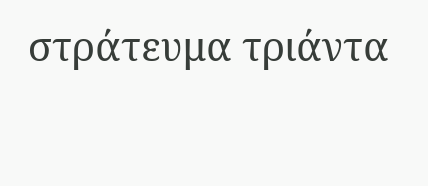στράτευμα τριάντα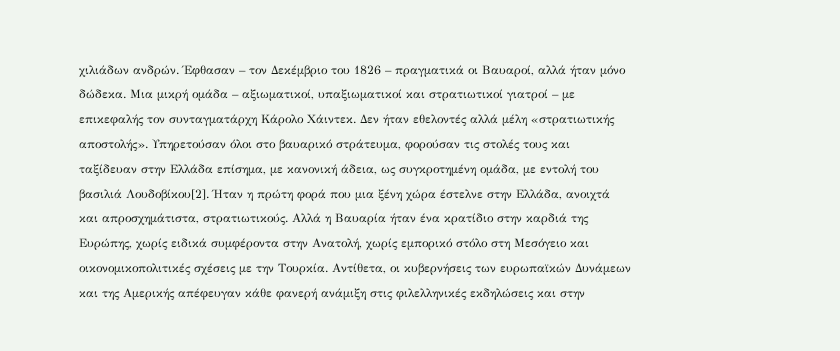χιλιάδων ανδρών. Έφθασαν – τον Δεκέμβριο του 1826 – πραγματικά οι Βαυαροί, αλλά ήταν μόνο δώδεκα. Μια μικρή ομάδα – αξιωματικοί, υπαξιωματικοί και στρατιωτικοί γιατροί – με επικεφαλής τον συνταγματάρχη Κάρολο Χάιντεκ. Δεν ήταν εθελοντές αλλά μέλη «στρατιωτικής αποστολής». Υπηρετούσαν όλοι στο βαυαρικό στράτευμα, φορούσαν τις στολές τους και ταξίδευαν στην Ελλάδα επίσημα, με κανονική άδεια, ως συγκροτημένη ομάδα, με εντολή του βασιλιά Λουδοβίκου[2]. Ήταν η πρώτη φορά που μια ξένη χώρα έστελνε στην Ελλάδα, ανοιχτά και απροσχημάτιστα, στρατιωτικούς. Αλλά η Βαυαρία ήταν ένα κρατίδιο στην καρδιά της Ευρώπης, χωρίς ειδικά συμφέροντα στην Ανατολή, χωρίς εμπορικό στόλο στη Μεσόγειο και οικονομικοπολιτικές σχέσεις με την Τουρκία. Αντίθετα, οι κυβερνήσεις των ευρωπαϊκών Δυνάμεων και της Αμερικής απέφευγαν κάθε φανερή ανάμιξη στις φιλελληνικές εκδηλώσεις και στην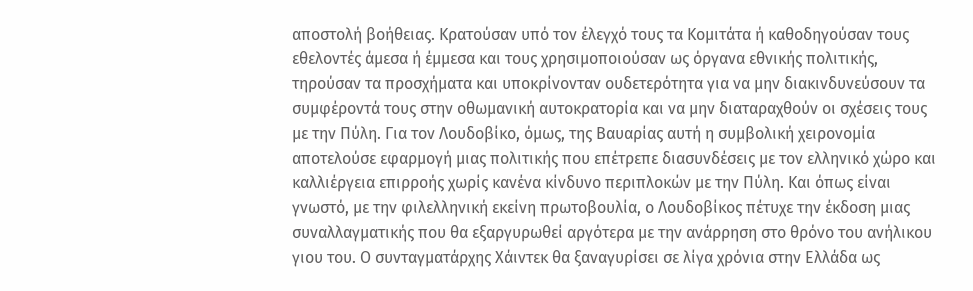αποστολή βοήθειας. Κρατούσαν υπό τον έλεγχό τους τα Κομιτάτα ή καθοδηγούσαν τους εθελοντές άμεσα ή έμμεσα και τους χρησιμοποιούσαν ως όργανα εθνικής πολιτικής, τηρούσαν τα προσχήματα και υποκρίνονταν ουδετερότητα για να μην διακινδυνεύσουν τα συμφέροντά τους στην οθωμανική αυτοκρατορία και να μην διαταραχθούν οι σχέσεις τους με την Πύλη. Για τον Λουδοβίκο, όμως, της Βαυαρίας αυτή η συμβολική χειρονομία αποτελούσε εφαρμογή μιας πολιτικής που επέτρεπε διασυνδέσεις με τον ελληνικό χώρο και καλλιέργεια επιρροής χωρίς κανένα κίνδυνο περιπλοκών με την Πύλη. Και όπως είναι γνωστό, με την φιλελληνική εκείνη πρωτοβουλία, ο Λουδοβίκος πέτυχε την έκδοση μιας συναλλαγματικής που θα εξαργυρωθεί αργότερα με την ανάρρηση στο θρόνο του ανήλικου γιου του. Ο συνταγματάρχης Χάιντεκ θα ξαναγυρίσει σε λίγα χρόνια στην Ελλάδα ως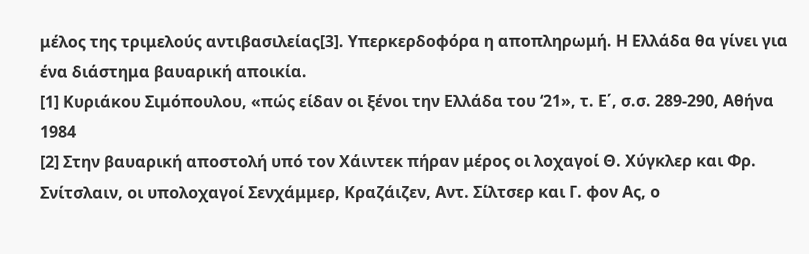μέλος της τριμελούς αντιβασιλείας[3]. Υπερκερδοφόρα η αποπληρωμή. Η Ελλάδα θα γίνει για ένα διάστημα βαυαρική αποικία.
[1] Κυριάκου Σιμόπουλου, «πώς είδαν οι ξένοι την Ελλάδα του ‘21», τ. Ε΄, σ.σ. 289-290, Αθήνα 1984
[2] Στην βαυαρική αποστολή υπό τον Χάιντεκ πήραν μέρος οι λοχαγοί Θ. Χύγκλερ και Φρ. Σνίτσλαιν, οι υπολοχαγοί Σενχάμμερ, Κραζάιζεν, Αντ. Σίλτσερ και Γ. φον Ας, ο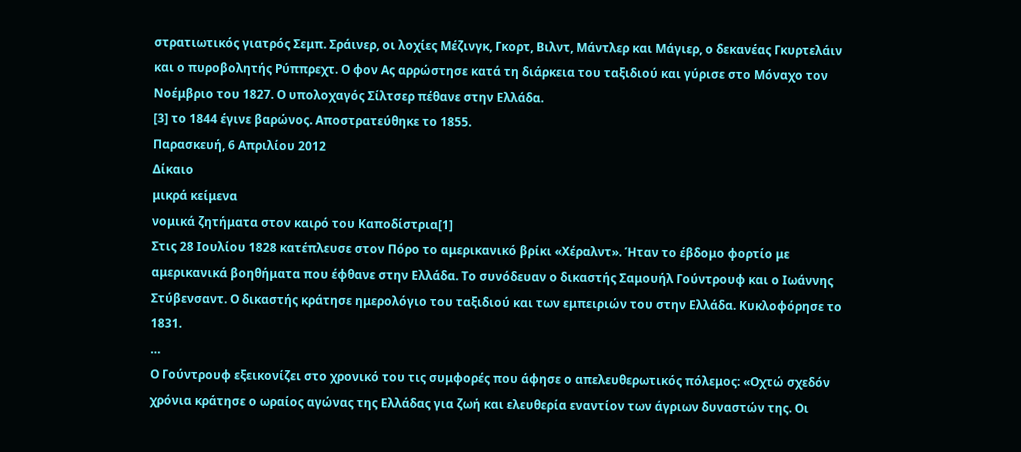στρατιωτικός γιατρός Σεμπ. Σράινερ, οι λοχίες Μέζινγκ, Γκορτ, Βιλντ, Μάντλερ και Μάγιερ, ο δεκανέας Γκυρτελάιν και ο πυροβολητής Ρύππρεχτ. Ο φον Ας αρρώστησε κατά τη διάρκεια του ταξιδιού και γύρισε στο Μόναχο τον Νοέμβριο του 1827. Ο υπολοχαγός Σίλτσερ πέθανε στην Ελλάδα.
[3] το 1844 έγινε βαρώνος. Αποστρατεύθηκε το 1855.
Παρασκευή, 6 Απριλίου 2012
Δίκαιο
μικρά κείμενα
νομικά ζητήματα στον καιρό του Καποδίστρια[1]
Στις 28 Ιουλίου 1828 κατέπλευσε στον Πόρο το αμερικανικό βρίκι «Χέραλντ». Ήταν το έβδομο φορτίο με αμερικανικά βοηθήματα που έφθανε στην Ελλάδα. Το συνόδευαν ο δικαστής Σαμουήλ Γούντρουφ και ο Ιωάννης Στύβενσαντ. Ο δικαστής κράτησε ημερολόγιο του ταξιδιού και των εμπειριών του στην Ελλάδα. Κυκλοφόρησε το 1831.
…
Ο Γούντρουφ εξεικονίζει στο χρονικό του τις συμφορές που άφησε ο απελευθερωτικός πόλεμος: «Οχτώ σχεδόν χρόνια κράτησε ο ωραίος αγώνας της Ελλάδας για ζωή και ελευθερία εναντίον των άγριων δυναστών της. Οι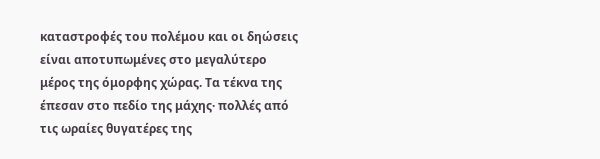καταστροφές του πολέμου και οι δηώσεις είναι αποτυπωμένες στο μεγαλύτερο μέρος της όμορφης χώρας. Τα τέκνα της έπεσαν στο πεδίο της μάχης· πολλές από τις ωραίες θυγατέρες της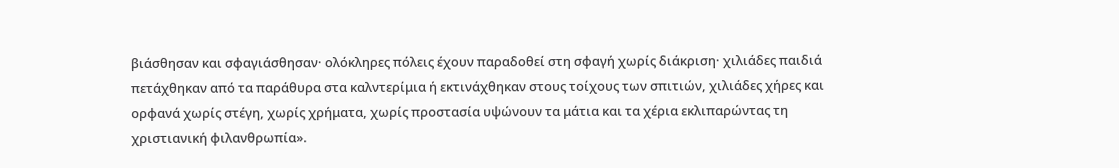βιάσθησαν και σφαγιάσθησαν· ολόκληρες πόλεις έχουν παραδοθεί στη σφαγή χωρίς διάκριση· χιλιάδες παιδιά πετάχθηκαν από τα παράθυρα στα καλντερίμια ή εκτινάχθηκαν στους τοίχους των σπιτιών, χιλιάδες χήρες και ορφανά χωρίς στέγη, χωρίς χρήματα, χωρίς προστασία υψώνουν τα μάτια και τα χέρια εκλιπαρώντας τη χριστιανική φιλανθρωπία».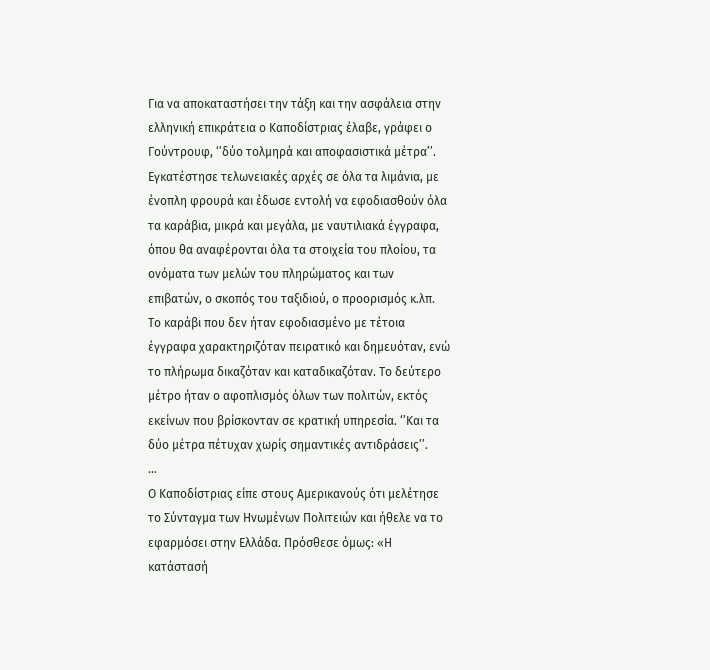Για να αποκαταστήσει την τάξη και την ασφάλεια στην ελληνική επικράτεια ο Καποδίστριας έλαβε, γράφει ο Γούντρουφ, ‘’δύο τολμηρά και αποφασιστικά μέτρα’’. Εγκατέστησε τελωνειακές αρχές σε όλα τα λιμάνια, με ένοπλη φρουρά και έδωσε εντολή να εφοδιασθούν όλα τα καράβια, μικρά και μεγάλα, με ναυτιλιακά έγγραφα, όπου θα αναφέρονται όλα τα στοιχεία του πλοίου, τα ονόματα των μελών του πληρώματος και των επιβατών, ο σκοπός του ταξιδιού, ο προορισμός κ.λπ. Το καράβι που δεν ήταν εφοδιασμένο με τέτοια έγγραφα χαρακτηριζόταν πειρατικό και δημευόταν, ενώ το πλήρωμα δικαζόταν και καταδικαζόταν. Το δεύτερο μέτρο ήταν ο αφοπλισμός όλων των πολιτών, εκτός εκείνων που βρίσκονταν σε κρατική υπηρεσία. ‘’Και τα δύο μέτρα πέτυχαν χωρίς σημαντικές αντιδράσεις’’.
…
Ο Καποδίστριας είπε στους Αμερικανούς ότι μελέτησε το Σύνταγμα των Ηνωμένων Πολιτειών και ήθελε να το εφαρμόσει στην Ελλάδα. Πρόσθεσε όμως: «Η κατάστασή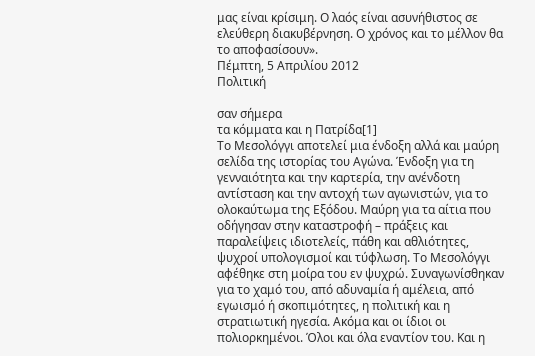μας είναι κρίσιμη. Ο λαός είναι ασυνήθιστος σε ελεύθερη διακυβέρνηση. Ο χρόνος και το μέλλον θα το αποφασίσουν».
Πέμπτη, 5 Απριλίου 2012
Πολιτική

σαν σήμερα
τα κόμματα και η Πατρίδα[1]
Το Μεσολόγγι αποτελεί μια ένδοξη αλλά και μαύρη σελίδα της ιστορίας του Αγώνα. Ένδοξη για τη γενναιότητα και την καρτερία, την ανένδοτη αντίσταση και την αντοχή των αγωνιστών, για το ολοκαύτωμα της Εξόδου. Μαύρη για τα αίτια που οδήγησαν στην καταστροφή – πράξεις και παραλείψεις ιδιοτελείς, πάθη και αθλιότητες, ψυχροί υπολογισμοί και τύφλωση. Το Μεσολόγγι αφέθηκε στη μοίρα του εν ψυχρώ. Συναγωνίσθηκαν για το χαμό του, από αδυναμία ή αμέλεια, από εγωισμό ή σκοπιμότητες, η πολιτική και η στρατιωτική ηγεσία. Ακόμα και οι ίδιοι οι πολιορκημένοι. Όλοι και όλα εναντίον του. Και η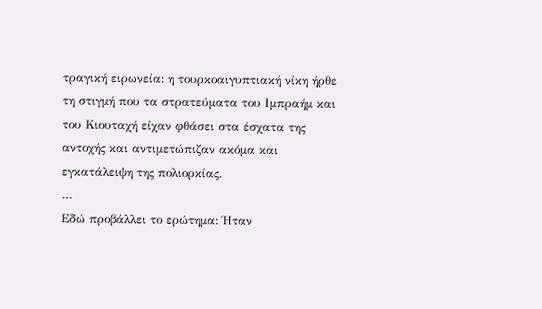τραγική ειρωνεία: η τουρκοαιγυπτιακή νίκη ήρθε τη στιγμή που τα στρατεύματα του Ιμπραήμ και του Κιουταχή είχαν φθάσει στα έσχατα της αντοχής και αντιμετώπιζαν ακόμα και εγκατάλειψη της πολιορκίας.
…
Εδώ προβάλλει το ερώτημα: Ήταν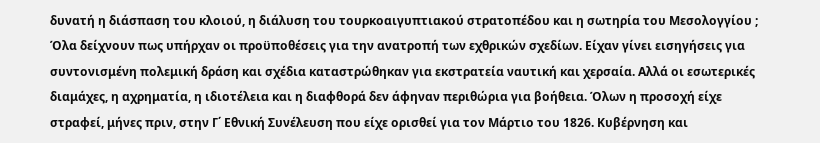δυνατή η διάσπαση του κλοιού, η διάλυση του τουρκοαιγυπτιακού στρατοπέδου και η σωτηρία του Μεσολογγίου ; Όλα δείχνουν πως υπήρχαν οι προϋποθέσεις για την ανατροπή των εχθρικών σχεδίων. Είχαν γίνει εισηγήσεις για συντονισμένη πολεμική δράση και σχέδια καταστρώθηκαν για εκστρατεία ναυτική και χερσαία. Αλλά οι εσωτερικές διαμάχες, η αχρηματία, η ιδιοτέλεια και η διαφθορά δεν άφηναν περιθώρια για βοήθεια. Όλων η προσοχή είχε στραφεί, μήνες πριν, στην Γ΄ Εθνική Συνέλευση που είχε ορισθεί για τον Μάρτιο του 1826. Κυβέρνηση και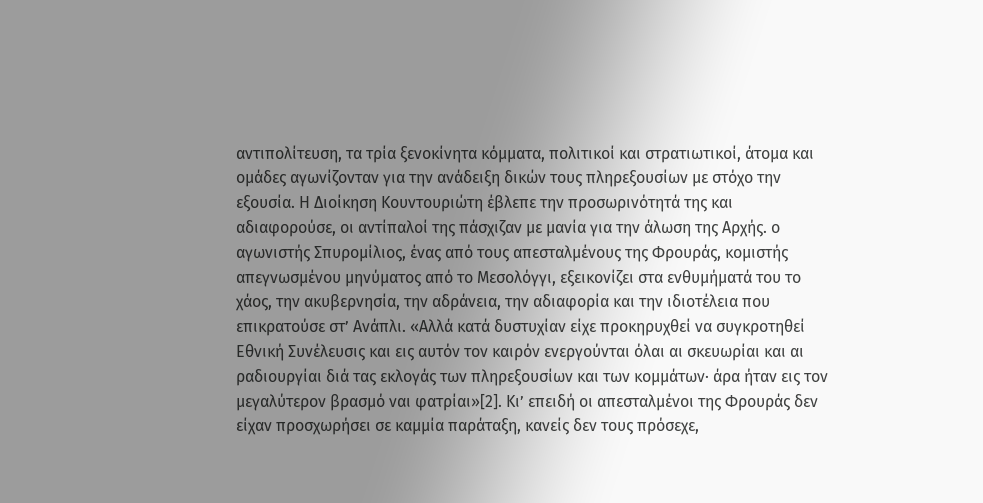αντιπολίτευση, τα τρία ξενοκίνητα κόμματα, πολιτικοί και στρατιωτικοί, άτομα και ομάδες αγωνίζονταν για την ανάδειξη δικών τους πληρεξουσίων με στόχο την εξουσία. Η Διοίκηση Κουντουριώτη έβλεπε την προσωρινότητά της και αδιαφορούσε, οι αντίπαλοί της πάσχιζαν με μανία για την άλωση της Αρχής. ο αγωνιστής Σπυρομίλιος, ένας από τους απεσταλμένους της Φρουράς, κομιστής απεγνωσμένου μηνύματος από το Μεσολόγγι, εξεικονίζει στα ενθυμήματά του το χάος, την ακυβερνησία, την αδράνεια, την αδιαφορία και την ιδιοτέλεια που επικρατούσε στ’ Ανάπλι. «Αλλά κατά δυστυχίαν είχε προκηρυχθεί να συγκροτηθεί Εθνική Συνέλευσις και εις αυτόν τον καιρόν ενεργούνται όλαι αι σκευωρίαι και αι ραδιουργίαι διά τας εκλογάς των πληρεξουσίων και των κομμάτων· άρα ήταν εις τον μεγαλύτερον βρασμό ναι φατρίαι»[2]. Κι’ επειδή οι απεσταλμένοι της Φρουράς δεν είχαν προσχωρήσει σε καμμία παράταξη, κανείς δεν τους πρόσεχε,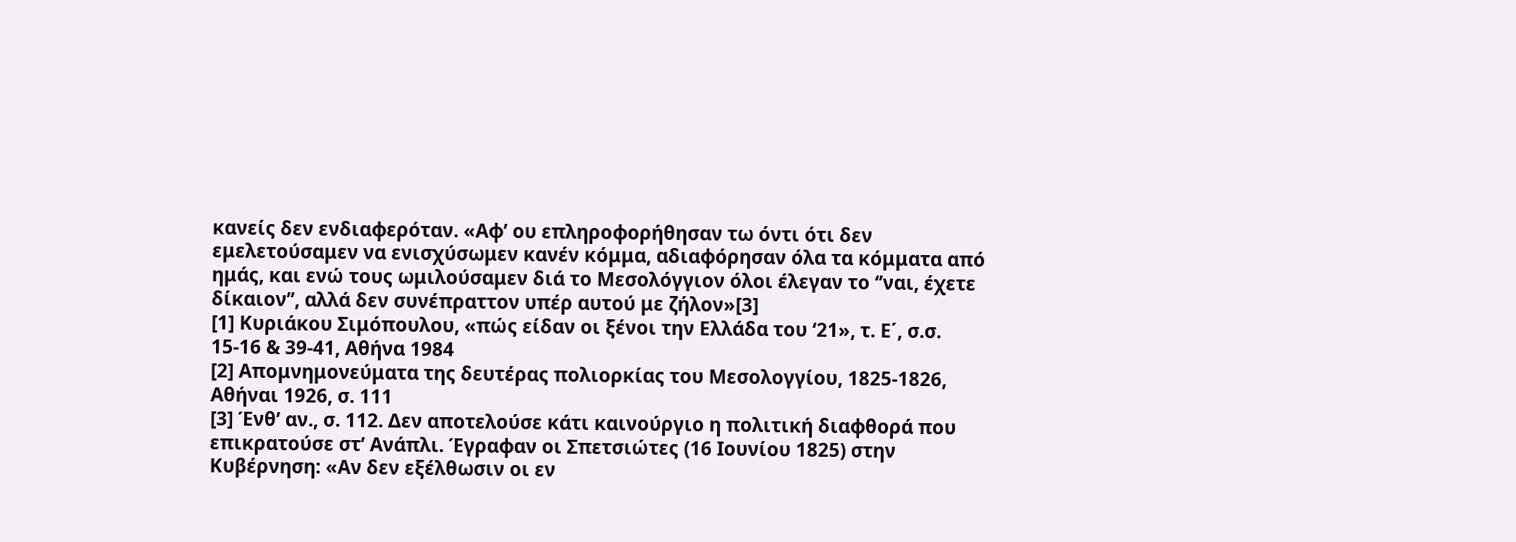κανείς δεν ενδιαφερόταν. «Αφ’ ου επληροφορήθησαν τω όντι ότι δεν εμελετούσαμεν να ενισχύσωμεν κανέν κόμμα, αδιαφόρησαν όλα τα κόμματα από ημάς, και ενώ τους ωμιλούσαμεν διά το Μεσολόγγιον όλοι έλεγαν το ‘’ναι, έχετε δίκαιον’’, αλλά δεν συνέπραττον υπέρ αυτού με ζήλον»[3]
[1] Κυριάκου Σιμόπουλου, «πώς είδαν οι ξένοι την Ελλάδα του ‘21», τ. Ε΄, σ.σ. 15-16 & 39-41, Αθήνα 1984
[2] Απομνημονεύματα της δευτέρας πολιορκίας του Μεσολογγίου, 1825-1826, Αθήναι 1926, σ. 111
[3] Ένθ’ αν., σ. 112. Δεν αποτελούσε κάτι καινούργιο η πολιτική διαφθορά που επικρατούσε στ’ Ανάπλι. Έγραφαν οι Σπετσιώτες (16 Ιουνίου 1825) στην Κυβέρνηση: «Αν δεν εξέλθωσιν οι εν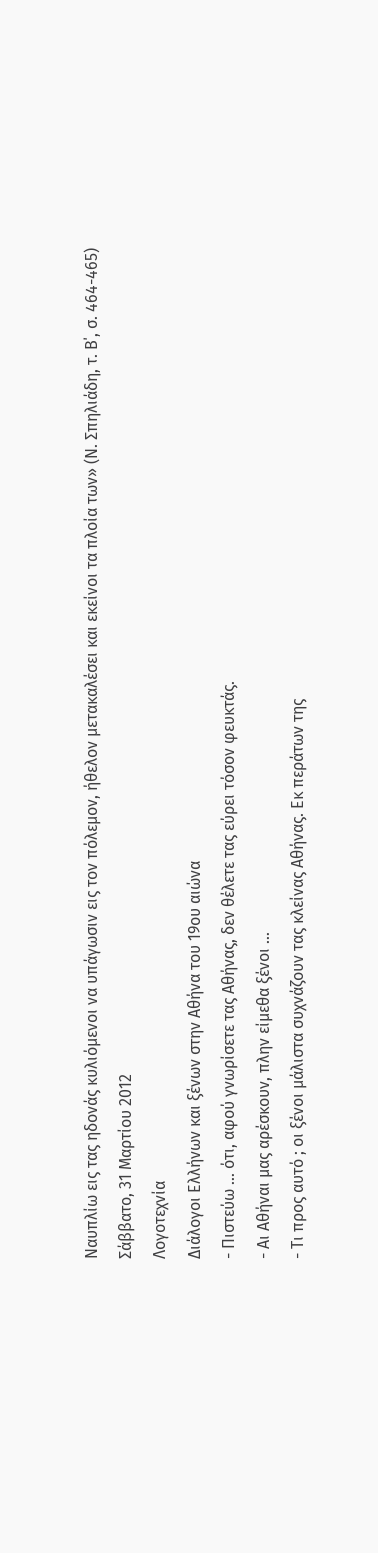Ναυπλίω εις τας ηδονάς κυλιόμενοι να υπάγωσιν εις τον πόλεμον, ήθελον μετακαλέσει και εκείνοι τα πλοία των» (Ν. Σπηλιάδη, τ. Β΄, σ. 464-465)
Σάββατο, 31 Μαρτίου 2012
Λογοτεχνία
Διάλογοι Ελλήνων και ξένων στην Αθήνα του 19ου αιώνα
- Πιστεύω … ότι, αφού γνωρίσετε τας Αθήνας, δεν θέλετε τας εύρει τόσον φευκτάς.
- Αι Αθήναι μας αρέσκουν, πλην είμεθα ξένοι …
- Τι προς αυτό ; οι ξένοι μάλιστα συχνάζουν τας κλείνας Αθήνας. Εκ περάτων της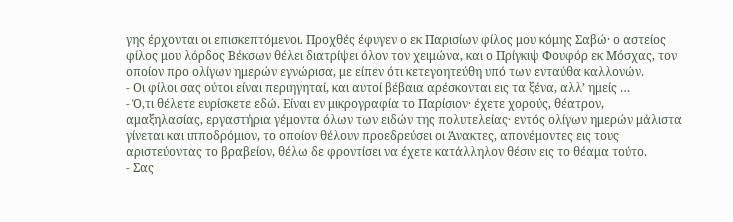γης έρχονται οι επισκεπτόμενοι. Προχθές έφυγεν ο εκ Παρισίων φίλος μου κόμης Σαβώ· ο αστείος φίλος μου λόρδος Βέκσων θέλει διατρίψει όλον τον χειμώνα, και ο Πρίγκιψ Φουφόρ εκ Μόσχας, τον οποίον προ ολίγων ημερών εγνώρισα, με είπεν ότι κετεγοητεύθη υπό των ενταύθα καλλονών.
- Οι φίλοι σας ούτοι είναι περιηγηταί, και αυτοί βέβαια αρέσκονται εις τα ξένα, αλλ’ ημείς …
- Ό,τι θέλετε ευρίσκετε εδώ. Είναι εν μικρογραφία το Παρίσιον· έχετε χορούς, θέατρον, αμαξηλασίας, εργαστήρια γέμοντα όλων των ειδών της πολυτελείας· εντός ολίγων ημερών μάλιστα γίνεται και ιπποδρόμιον, το οποίον θέλουν προεδρεύσει οι Άνακτες, απονέμοντες εις τους αριστεύοντας το βραβείον, θέλω δε φροντίσει να έχετε κατάλληλον θέσιν εις το θέαμα τούτο.
- Σας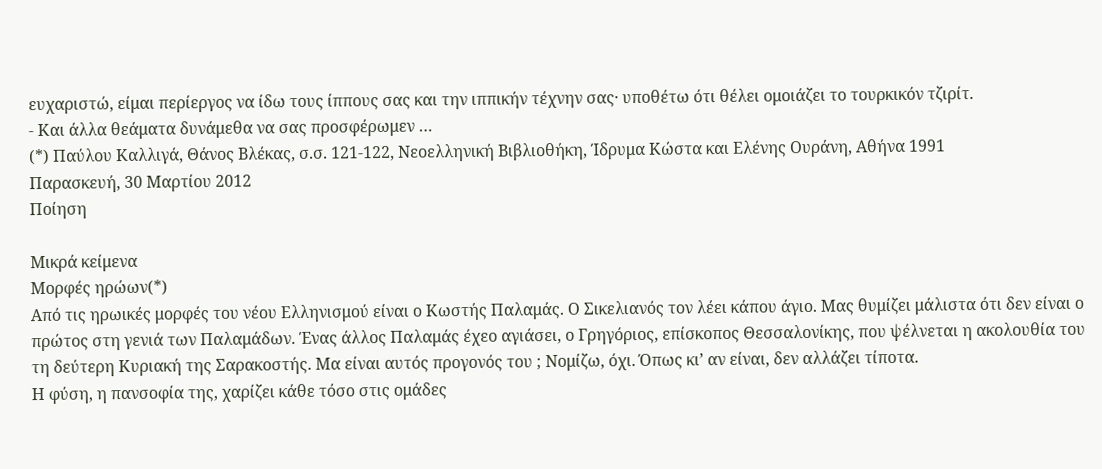ευχαριστώ, είμαι περίεργος να ίδω τους ίππους σας και την ιππικήν τέχνην σας· υποθέτω ότι θέλει ομοιάζει το τουρκικόν τζιρίτ.
- Και άλλα θεάματα δυνάμεθα να σας προσφέρωμεν …
(*) Παύλου Καλλιγά, Θάνος Βλέκας, σ.σ. 121-122, Νεοελληνική Βιβλιοθήκη, Ίδρυμα Κώστα και Ελένης Ουράνη, Αθήνα 1991
Παρασκευή, 30 Μαρτίου 2012
Ποίηση

Μικρά κείμενα
Μορφές ηρώων(*)
Από τις ηρωικές μορφές του νέου Ελληνισμού είναι ο Κωστής Παλαμάς. Ο Σικελιανός τον λέει κάπου άγιο. Μας θυμίζει μάλιστα ότι δεν είναι ο πρώτος στη γενιά των Παλαμάδων. Ένας άλλος Παλαμάς έχεο αγιάσει, ο Γρηγόριος, επίσκοπος Θεσσαλονίκης, που ψέλνεται η ακολουθία του τη δεύτερη Κυριακή της Σαρακοστής. Μα είναι αυτός προγονός του ; Νομίζω, όχι. Όπως κι’ αν είναι, δεν αλλάζει τίποτα.
Η φύση, η πανσοφία της, χαρίζει κάθε τόσο στις ομάδες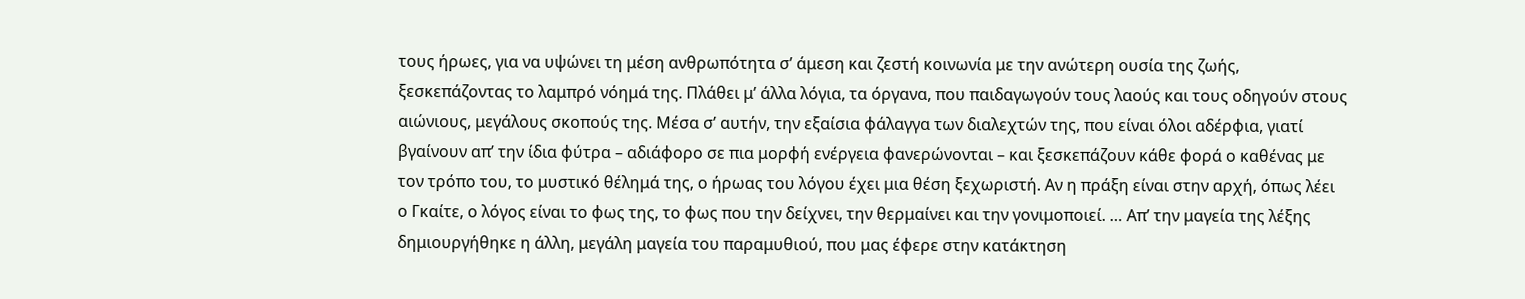τους ήρωες, για να υψώνει τη μέση ανθρωπότητα σ’ άμεση και ζεστή κοινωνία με την ανώτερη ουσία της ζωής, ξεσκεπάζοντας το λαμπρό νόημά της. Πλάθει μ’ άλλα λόγια, τα όργανα, που παιδαγωγούν τους λαούς και τους οδηγούν στους αιώνιους, μεγάλους σκοπούς της. Μέσα σ’ αυτήν, την εξαίσια φάλαγγα των διαλεχτών της, που είναι όλοι αδέρφια, γιατί βγαίνουν απ’ την ίδια φύτρα – αδιάφορο σε πια μορφή ενέργεια φανερώνονται – και ξεσκεπάζουν κάθε φορά ο καθένας με τον τρόπο του, το μυστικό θέλημά της, ο ήρωας του λόγου έχει μια θέση ξεχωριστή. Αν η πράξη είναι στην αρχή, όπως λέει ο Γκαίτε, ο λόγος είναι το φως της, το φως που την δείχνει, την θερμαίνει και την γονιμοποιεί. … Απ’ την μαγεία της λέξης δημιουργήθηκε η άλλη, μεγάλη μαγεία του παραμυθιού, που μας έφερε στην κατάκτηση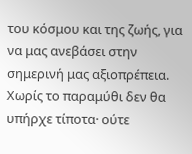του κόσμου και της ζωής, για να μας ανεβάσει στην σημερινή μας αξιοπρέπεια. Χωρίς το παραμύθι δεν θα υπήρχε τίποτα· ούτε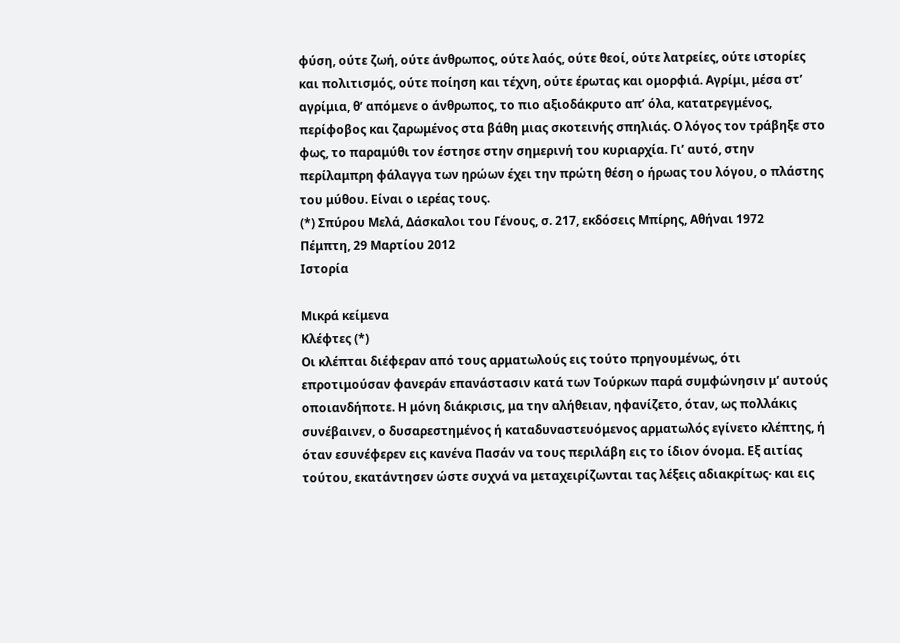φύση, ούτε ζωή, ούτε άνθρωπος, ούτε λαός, ούτε θεοί, ούτε λατρείες, ούτε ιστορίες και πολιτισμός, ούτε ποίηση και τέχνη, ούτε έρωτας και ομορφιά. Αγρίμι, μέσα στ’ αγρίμια, θ’ απόμενε ο άνθρωπος, το πιο αξιοδάκρυτο απ’ όλα, κατατρεγμένος, περίφοβος και ζαρωμένος στα βάθη μιας σκοτεινής σπηλιάς. Ο λόγος τον τράβηξε στο φως, το παραμύθι τον έστησε στην σημερινή του κυριαρχία. Γι’ αυτό, στην περίλαμπρη φάλαγγα των ηρώων έχει την πρώτη θέση ο ήρωας του λόγου, ο πλάστης του μύθου. Είναι ο ιερέας τους.
(*) Σπύρου Μελά, Δάσκαλοι του Γένους, σ. 217, εκδόσεις Μπίρης, Αθήναι 1972
Πέμπτη, 29 Μαρτίου 2012
Ιστορία

Μικρά κείμενα
Κλέφτες (*)
Οι κλέπται διέφεραν από τους αρματωλούς εις τούτο πρηγουμένως, ότι επροτιμούσαν φανεράν επανάστασιν κατά των Τούρκων παρά συμφώνησιν μ’ αυτούς οποιανδήποτε. Η μόνη διάκρισις, μα την αλήθειαν, ηφανίζετο, όταν, ως πολλάκις συνέβαινεν, ο δυσαρεστημένος ή καταδυναστευόμενος αρματωλός εγίνετο κλέπτης, ή όταν εσυνέφερεν εις κανένα Πασάν να τους περιλάβη εις το ίδιον όνομα. Εξ αιτίας τούτου, εκατάντησεν ώστε συχνά να μεταχειρίζωνται τας λέξεις αδιακρίτως· και εις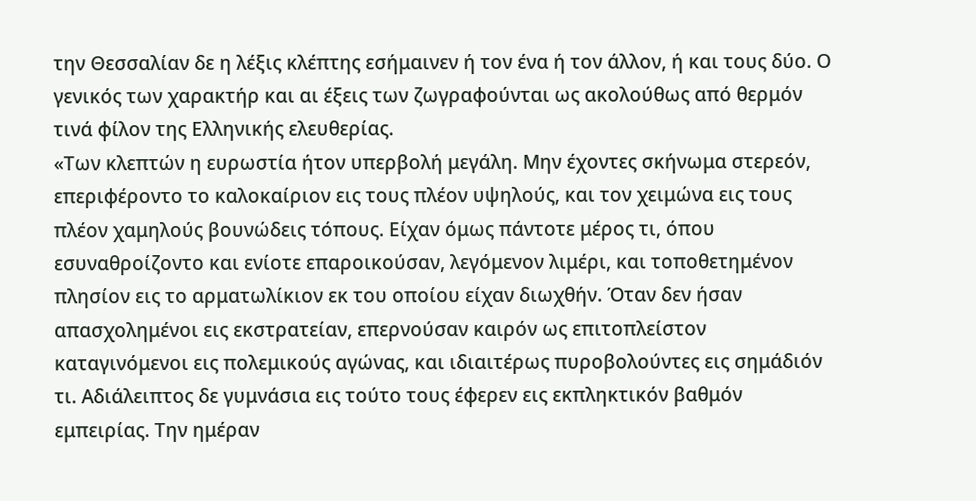την Θεσσαλίαν δε η λέξις κλέπτης εσήμαινεν ή τον ένα ή τον άλλον, ή και τους δύο. Ο γενικός των χαρακτήρ και αι έξεις των ζωγραφούνται ως ακολούθως από θερμόν τινά φίλον της Ελληνικής ελευθερίας.
«Των κλεπτών η ευρωστία ήτον υπερβολή μεγάλη. Μην έχοντες σκήνωμα στερεόν, επεριφέροντο το καλοκαίριον εις τους πλέον υψηλούς, και τον χειμώνα εις τους πλέον χαμηλούς βουνώδεις τόπους. Είχαν όμως πάντοτε μέρος τι, όπου εσυναθροίζοντο και ενίοτε επαροικούσαν, λεγόμενον λιμέρι, και τοποθετημένον πλησίον εις το αρματωλίκιον εκ του οποίου είχαν διωχθήν. Όταν δεν ήσαν απασχολημένοι εις εκστρατείαν, επερνούσαν καιρόν ως επιτοπλείστον καταγινόμενοι εις πολεμικούς αγώνας, και ιδιαιτέρως πυροβολούντες εις σημάδιόν τι. Αδιάλειπτος δε γυμνάσια εις τούτο τους έφερεν εις εκπληκτικόν βαθμόν εμπειρίας. Την ημέραν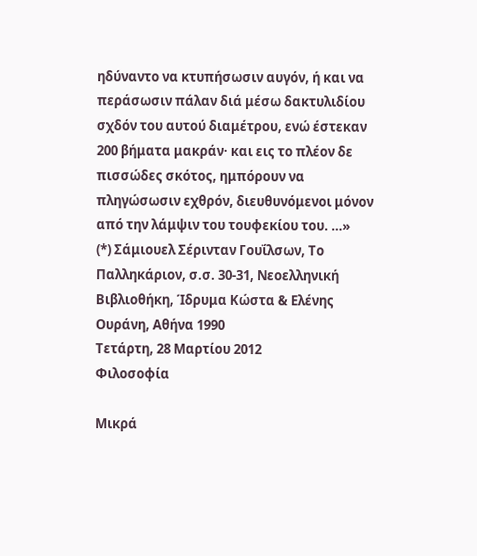ηδύναντο να κτυπήσωσιν αυγόν, ή και να περάσωσιν πάλαν διά μέσω δακτυλιδίου σχδόν του αυτού διαμέτρου, ενώ έστεκαν 200 βήματα μακράν· και εις το πλέον δε πισσώδες σκότος, ημπόρουν να πληγώσωσιν εχθρόν, διευθυνόμενοι μόνον από την λάμψιν του τουφεκίου του. …»
(*) Σάμιουελ Σέρινταν Γουΐλσων, Το Παλληκάριον, σ.σ. 30-31, Νεοελληνική Βιβλιοθήκη, Ίδρυμα Κώστα & Ελένης Ουράνη, Αθήνα 1990
Τετάρτη, 28 Μαρτίου 2012
Φιλοσοφία

Μικρά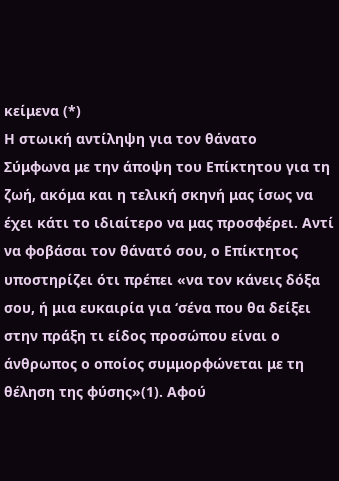κείμενα (*)
Η στωική αντίληψη για τον θάνατο
Σύμφωνα με την άποψη του Επίκτητου για τη ζωή, ακόμα και η τελική σκηνή μας ίσως να έχει κάτι το ιδιαίτερο να μας προσφέρει. Αντί να φοβάσαι τον θάνατό σου, ο Επίκτητος υποστηρίζει ότι πρέπει «να τον κάνεις δόξα σου, ή μια ευκαιρία για ‘σένα που θα δείξει στην πράξη τι είδος προσώπου είναι ο άνθρωπος ο οποίος συμμορφώνεται με τη θέληση της φύσης»(1). Αφού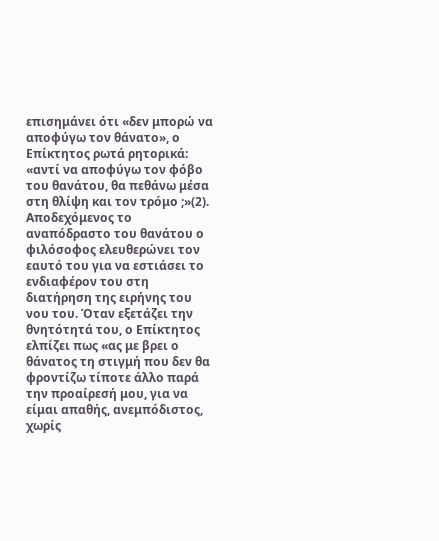επισημάνει ότι «δεν μπορώ να αποφύγω τον θάνατο», ο Επίκτητος ρωτά ρητορικά: «αντί να αποφύγω τον φόβο του θανάτου, θα πεθάνω μέσα στη θλίψη και τον τρόμο ;»(2). Αποδεχόμενος το αναπόδραστο του θανάτου ο φιλόσοφος ελευθερώνει τον εαυτό του για να εστιάσει το ενδιαφέρον του στη διατήρηση της ειρήνης του νου του. Όταν εξετάζει την θνητότητά του, ο Επίκτητος ελπίζει πως «ας με βρει ο θάνατος τη στιγμή που δεν θα φροντίζω τίποτε άλλο παρά την προαίρεσή μου, για να είμαι απαθής, ανεμπόδιστος, χωρίς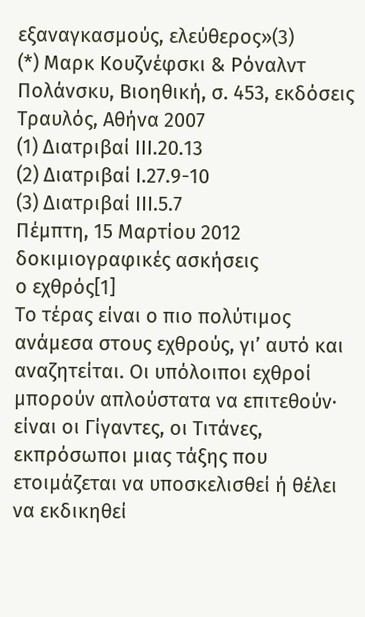εξαναγκασμούς, ελεύθερος»(3)
(*) Μαρκ Κουζνέφσκι & Ρόναλντ Πολάνσκυ, Βιοηθική, σ. 453, εκδόσεις Τραυλός, Αθήνα 2007
(1) Διατριβαί ΙΙΙ.20.13
(2) Διατριβαί Ι.27.9-10
(3) Διατριβαί ΙΙΙ.5.7
Πέμπτη, 15 Μαρτίου 2012
δοκιμιογραφικές ασκήσεις
ο εχθρός[1]
Το τέρας είναι ο πιο πολύτιμος ανάμεσα στους εχθρούς, γι’ αυτό και αναζητείται. Οι υπόλοιποι εχθροί μπορούν απλούστατα να επιτεθούν· είναι οι Γίγαντες, οι Τιτάνες, εκπρόσωποι μιας τάξης που ετοιμάζεται να υποσκελισθεί ή θέλει να εκδικηθεί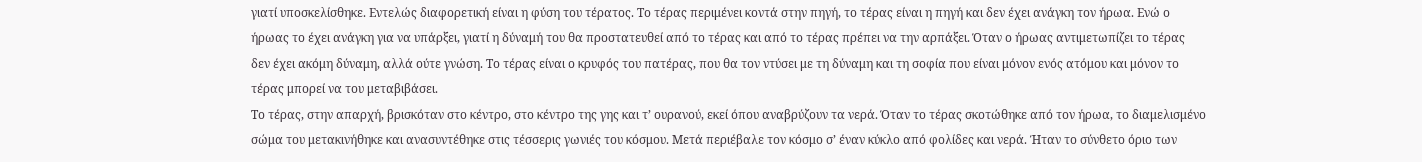γιατί υποσκελίσθηκε. Εντελώς διαφορετική είναι η φύση του τέρατος. Το τέρας περιμένει κοντά στην πηγή, το τέρας είναι η πηγή και δεν έχει ανάγκη τον ήρωα. Ενώ ο ήρωας το έχει ανάγκη για να υπάρξει, γιατί η δύναμή του θα προστατευθεί από το τέρας και από το τέρας πρέπει να την αρπάξει. Όταν ο ήρωας αντιμετωπίζει το τέρας δεν έχει ακόμη δύναμη, αλλά ούτε γνώση. Το τέρας είναι ο κρυφός του πατέρας, που θα τον ντύσει με τη δύναμη και τη σοφία που είναι μόνον ενός ατόμου και μόνον το τέρας μπορεί να του μεταβιβάσει.
Το τέρας, στην απαρχή, βρισκόταν στο κέντρο, στο κέντρο της γης και τ’ ουρανού, εκεί όπου αναβρύζουν τα νερά. Όταν το τέρας σκοτώθηκε από τον ήρωα, το διαμελισμένο σώμα του μετακινήθηκε και ανασυντέθηκε στις τέσσερις γωνιές του κόσμου. Μετά περιέβαλε τον κόσμο σ’ έναν κύκλο από φολίδες και νερά. Ήταν το σύνθετο όριο των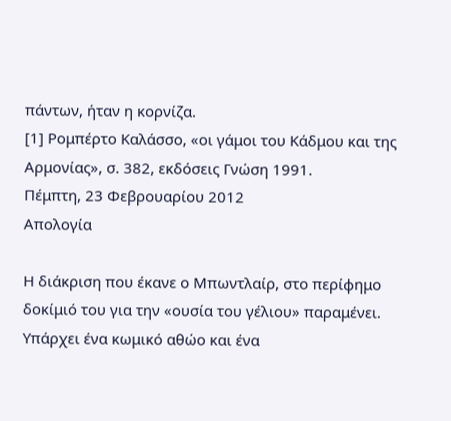πάντων, ήταν η κορνίζα.
[1] Ρομπέρτο Καλάσσο, «οι γάμοι του Κάδμου και της Αρμονίας», σ. 382, εκδόσεις Γνώση 1991.
Πέμπτη, 23 Φεβρουαρίου 2012
Απολογία

Η διάκριση που έκανε ο Μπωντλαίρ, στο περίφημο δοκίμιό του για την «ουσία του γέλιου» παραμένει. Υπάρχει ένα κωμικό αθώο και ένα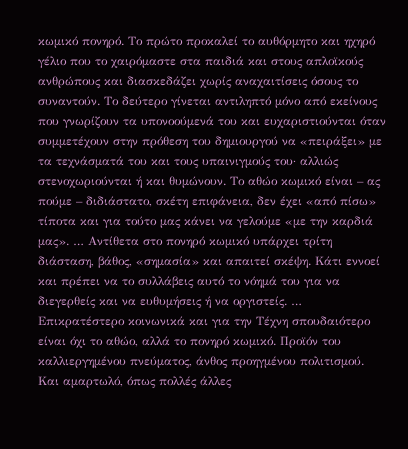κωμικό πονηρό. Το πρώτο προκαλεί το αυθόρμητο και ηχηρό γέλιο που το χαιρόμαστε στα παιδιά και στους απλοϊκούς ανθρώπους και διασκεδάζει χωρίς αναχαιτίσεις όσους το συναντούν. Το δεύτερο γίνεται αντιληπτό μόνο από εκείνους που γνωρίζουν τα υπονοούμενά του και ευχαριστιούνται όταν συμμετέχουν στην πρόθεση του δημιουργού να «πειράξει» με τα τεχνάσματά του και τους υπαινιγμούς του· αλλιώς στενοχωριούνται ή και θυμώνουν. Το αθώο κωμικό είναι – ας πούμε – διδιάστατο, σκέτη επιφάνεια, δεν έχει «από πίσω» τίποτα και για τούτο μας κάνει να γελούμε «με την καρδιά μας». … Αντίθετα στο πονηρό κωμικό υπάρχει τρίτη διάσταση, βάθος, «σημασία» και απαιτεί σκέψη. Κάτι εννοεί και πρέπει να το συλλάβεις αυτό το νόημά του για να διεγερθείς και να ευθυμήσεις ή να οργιστείς. …
Επικρατέστερο κοινωνικά και για την Τέχνη σπουδαιότερο είναι όχι το αθώο, αλλά το πονηρό κωμικό. Προϊόν του καλλιεργημένου πνεύματος, άνθος προηγμένου πολιτισμού. Και αμαρτωλό, όπως πολλές άλλες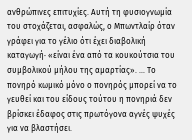ανθρώπινες επιτυχίες. Αυτή τη φυσιογνωμία του στοχάζεται, ασφαλώς, ο Μπωντλαίρ όταν γράφει για το γέλιο ότι έχει διαβολική καταγωγή· «είναι ένα από τα κουκούτσια του συμβολικού μήλου της αμαρτίας». … Το πονηρό κωμικό μόνο ο πονηρός μπορεί να το γευθεί και του είδους τούτου η πονηριά δεν βρίσκει έδαφος στις πρωτόγονα αγνές ψυχές για να βλαστήσει.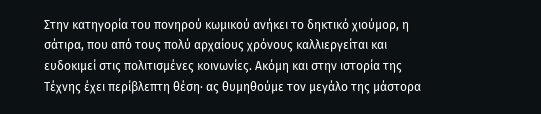Στην κατηγορία του πονηρού κωμικού ανήκει το δηκτικό χιούμορ, η σάτιρα, που από τους πολύ αρχαίους χρόνους καλλιεργείται και ευδοκιμεί στις πολιτισμένες κοινωνίες. Ακόμη και στην ιστορία της Τέχνης έχει περίβλεπτη θέση· ας θυμηθούμε τον μεγάλο της μάστορα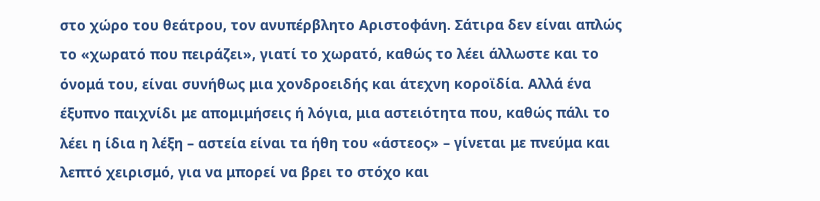στο χώρο του θεάτρου, τον ανυπέρβλητο Αριστοφάνη. Σάτιρα δεν είναι απλώς το «χωρατό που πειράζει», γιατί το χωρατό, καθώς το λέει άλλωστε και το όνομά του, είναι συνήθως μια χονδροειδής και άτεχνη κοροϊδία. Αλλά ένα έξυπνο παιχνίδι με απομιμήσεις ή λόγια, μια αστειότητα που, καθώς πάλι το λέει η ίδια η λέξη – αστεία είναι τα ήθη του «άστεος» – γίνεται με πνεύμα και λεπτό χειρισμό, για να μπορεί να βρει το στόχο και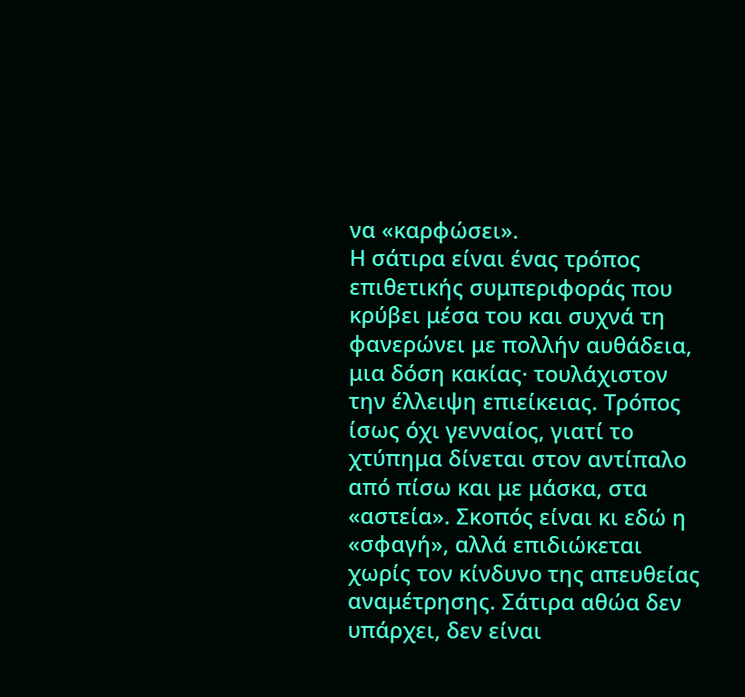να «καρφώσει».
Η σάτιρα είναι ένας τρόπος επιθετικής συμπεριφοράς που κρύβει μέσα του και συχνά τη φανερώνει με πολλήν αυθάδεια, μια δόση κακίας· τουλάχιστον την έλλειψη επιείκειας. Τρόπος ίσως όχι γενναίος, γιατί το χτύπημα δίνεται στον αντίπαλο από πίσω και με μάσκα, στα «αστεία». Σκοπός είναι κι εδώ η «σφαγή», αλλά επιδιώκεται χωρίς τον κίνδυνο της απευθείας αναμέτρησης. Σάτιρα αθώα δεν υπάρχει, δεν είναι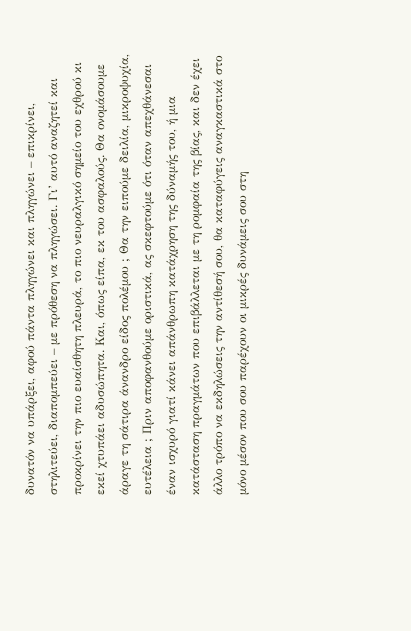δυνατόν να υπάρξει, αφού πάντα πληγώνει και πληγώνει – επικρίνει, στηλιτεύει, διαπομπεύει – με πρόθεση να πληγώσει. Γι’ αυτό αναζητεί και προκρίνει την πιο ευαίσθητη πλευρά, το πιο νευραλγικό σημείο του εχθρού κι εκεί χτυπάει αδυσώπητα. Και, όπως είπα, εκ του ασφαλούς. Θα ονομάσουμε άραγε τη σάτιρα άνανδρο είδος πολέμου ; Θα την ειπούμε δειλία, μικροψυχία, ευτέλεια ; Πριν αποφανθούμε οριστικά, ας σκεφτούμε ότι όταν απεχθάνεσαι έναν ισχυρό γιατί κάνει απάνθρωπη κατάχρηση της δύναμής του, ή μια κατάσταση πραγμάτων που επιβάλλεται με τη ρομφαία της βίας, και δεν έχει άλλο τρόπο να εκδηλώσεις την αντίθεσή σου, θα καταφύγεις αναγκαστικά στο μόνο μέσον που σου παρέχουν οι μικρές δυνάμεις σου στη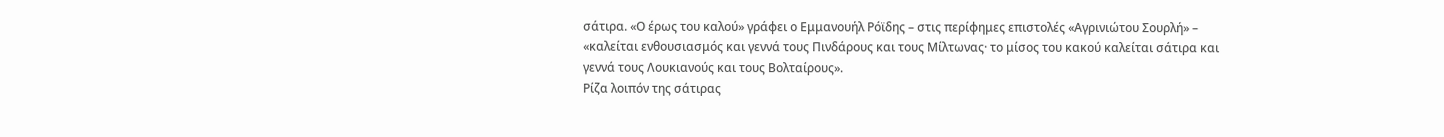σάτιρα. «Ο έρως του καλού» γράφει ο Εμμανουήλ Ρόϊδης – στις περίφημες επιστολές «Αγρινιώτου Σουρλή» – «καλείται ενθουσιασμός και γεννά τους Πινδάρους και τους Μίλτωνας· το μίσος του κακού καλείται σάτιρα και γεννά τους Λουκιανούς και τους Βολταίρους».
Ρίζα λοιπόν της σάτιρας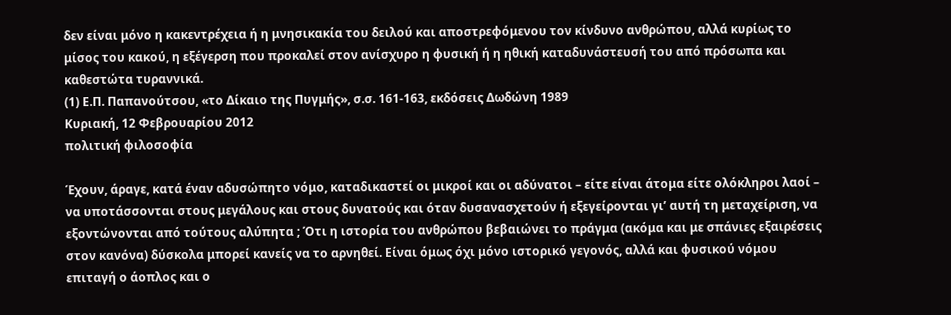δεν είναι μόνο η κακεντρέχεια ή η μνησικακία του δειλού και αποστρεφόμενου τον κίνδυνο ανθρώπου, αλλά κυρίως το μίσος του κακού, η εξέγερση που προκαλεί στον ανίσχυρο η φυσική ή η ηθική καταδυνάστευσή του από πρόσωπα και καθεστώτα τυραννικά.
(1) Ε.Π. Παπανούτσου, «το Δίκαιο της Πυγμής», σ.σ. 161-163, εκδόσεις Δωδώνη 1989
Κυριακή, 12 Φεβρουαρίου 2012
πολιτική φιλοσοφία

Έχουν, άραγε, κατά έναν αδυσώπητο νόμο, καταδικαστεί οι μικροί και οι αδύνατοι – είτε είναι άτομα είτε ολόκληροι λαοί – να υποτάσσονται στους μεγάλους και στους δυνατούς και όταν δυσανασχετούν ή εξεγείρονται γι’ αυτή τη μεταχείριση, να εξοντώνονται από τούτους αλύπητα ; Ότι η ιστορία του ανθρώπου βεβαιώνει το πράγμα (ακόμα και με σπάνιες εξαιρέσεις στον κανόνα) δύσκολα μπορεί κανείς να το αρνηθεί. Είναι όμως όχι μόνο ιστορικό γεγονός, αλλά και φυσικού νόμου επιταγή ο άοπλος και ο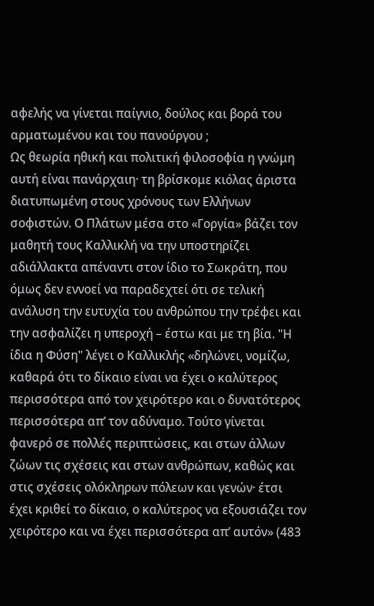αφελής να γίνεται παίγνιο, δούλος και βορά του αρματωμένου και του πανούργου ;
Ως θεωρία ηθική και πολιτική φιλοσοφία η γνώμη αυτή είναι πανάρχαιη· τη βρίσκομε κιόλας άριστα διατυπωμένη στους χρόνους των Ελλήνων σοφιστών. Ο Πλάτων μέσα στο «Γοργία» βάζει τον μαθητή τους Καλλικλή να την υποστηρίζει αδιάλλακτα απέναντι στον ίδιο το Σωκράτη, που όμως δεν εννοεί να παραδεχτεί ότι σε τελική ανάλυση την ευτυχία του ανθρώπου την τρέφει και την ασφαλίζει η υπεροχή – έστω και με τη βία. "Η ίδια η Φύση" λέγει ο Καλλικλής «δηλώνει, νομίζω, καθαρά ότι το δίκαιο είναι να έχει ο καλύτερος περισσότερα από τον χειρότερο και ο δυνατότερος περισσότερα απ’ τον αδύναμο. Τούτο γίνεται φανερό σε πολλές περιπτώσεις, και στων άλλων ζώων τις σχέσεις και στων ανθρώπων, καθώς και στις σχέσεις ολόκληρων πόλεων και γενών· έτσι έχει κριθεί το δίκαιο, ο καλύτερος να εξουσιάζει τον χειρότερο και να έχει περισσότερα απ’ αυτόν» (483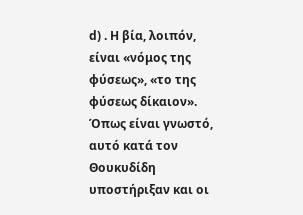d) . Η βία, λοιπόν, είναι «νόμος της φύσεως», «το της φύσεως δίκαιον».
Όπως είναι γνωστό, αυτό κατά τον Θουκυδίδη υποστήριξαν και οι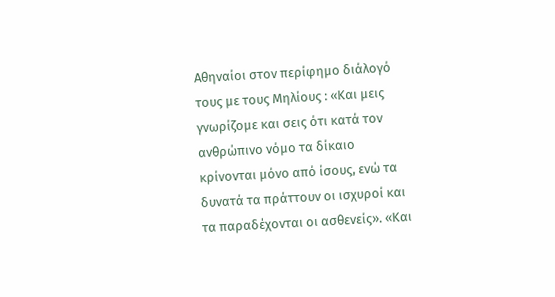Αθηναίοι στον περίφημο διάλογό τους με τους Μηλίους : «Και μεις γνωρίζομε και σεις ότι κατά τον ανθρώπινο νόμο τα δίκαιο κρίνονται μόνο από ίσους, ενώ τα δυνατά τα πράττουν οι ισχυροί και τα παραδέχονται οι ασθενείς». «Και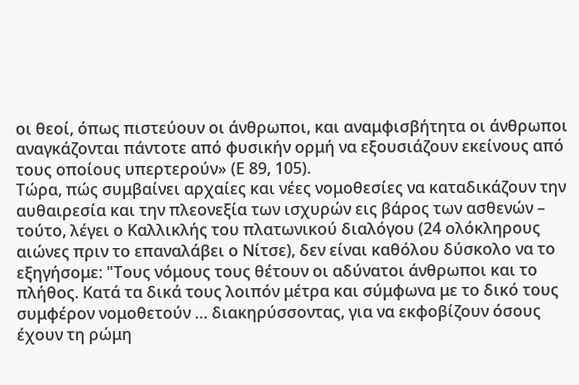οι θεοί, όπως πιστεύουν οι άνθρωποι, και αναμφισβήτητα οι άνθρωποι αναγκάζονται πάντοτε από φυσικήν ορμή να εξουσιάζουν εκείνους από τους οποίους υπερτερούν» (Ε 89, 105).
Τώρα, πώς συμβαίνει αρχαίες και νέες νομοθεσίες να καταδικάζουν την αυθαιρεσία και την πλεονεξία των ισχυρών εις βάρος των ασθενών – τούτο, λέγει ο Καλλικλής του πλατωνικού διαλόγου (24 ολόκληρους αιώνες πριν το επαναλάβει ο Νίτσε), δεν είναι καθόλου δύσκολο να το εξηγήσομε: "Τους νόμους τους θέτουν οι αδύνατοι άνθρωποι και το πλήθος. Κατά τα δικά τους λοιπόν μέτρα και σύμφωνα με το δικό τους συμφέρον νομοθετούν … διακηρύσσοντας, για να εκφοβίζουν όσους έχουν τη ρώμη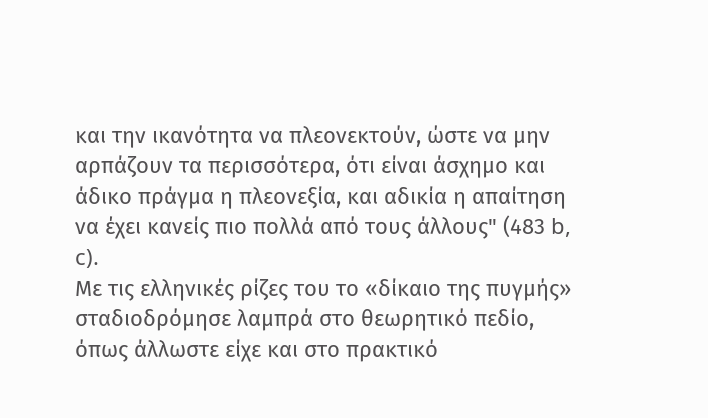και την ικανότητα να πλεονεκτούν, ώστε να μην αρπάζουν τα περισσότερα, ότι είναι άσχημο και άδικο πράγμα η πλεονεξία, και αδικία η απαίτηση να έχει κανείς πιο πολλά από τους άλλους" (483 b, c).
Με τις ελληνικές ρίζες του το «δίκαιο της πυγμής» σταδιοδρόμησε λαμπρά στο θεωρητικό πεδίο, όπως άλλωστε είχε και στο πρακτικό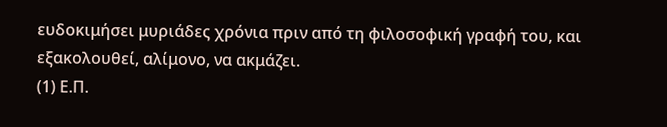ευδοκιμήσει μυριάδες χρόνια πριν από τη φιλοσοφική γραφή του, και εξακολουθεί, αλίμονο, να ακμάζει.
(1) Ε.Π.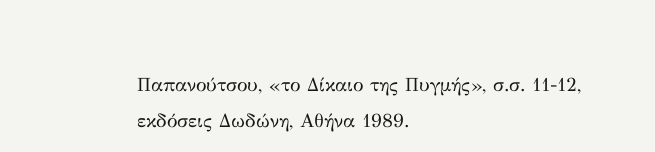Παπανούτσου, «το Δίκαιο της Πυγμής», σ.σ. 11-12, εκδόσεις Δωδώνη, Αθήνα 1989.